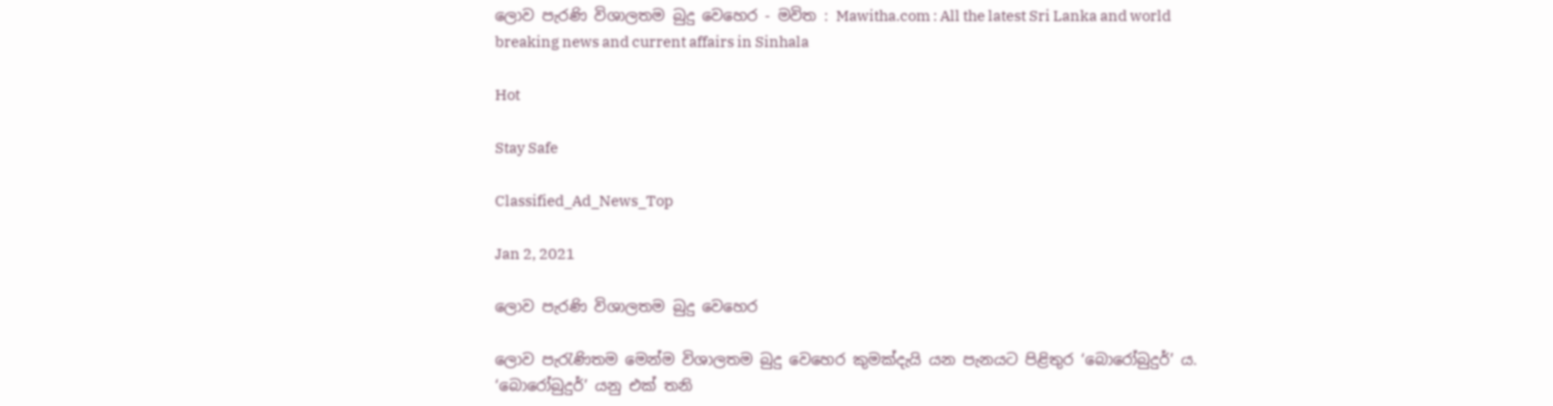ලොව පැරණි විශාලතම බුදු වෙහෙර - මවිත : Mawitha.com : All the latest Sri Lanka and world breaking news and current affairs in Sinhala

Hot

Stay Safe

Classified_Ad_News_Top

Jan 2, 2021

ලොව පැරණි විශාලතම බුදු වෙහෙර

ලොව පැරැණිතම‍ මෙන්ම විශාලතම බුදු වෙහෙර කුමක්දැයි යන පැනයට පිළිතුර ‘බොරෝබුදුර්’ ය. ‘බොරෝබුදුර්’ යනු එක් තනි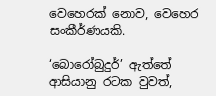වෙහෙරක් නොව, වෙහෙර සංකීර්ණයකි.

‘බොරෝබුදුර්’ ඇත්තේ ආසියානු රටක වුවත්,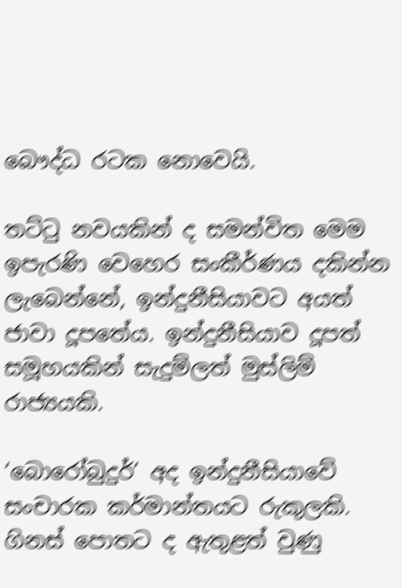බෞද්ධ රටක නොවෙයි.

තට්ටු නවයකින් ද සමන්විත මෙම ඉපැරණි වෙහෙර සංකීර්ණය දකින්න ලැබෙන්නේ, ඉන්දුනීසියාවට අයත් ජාවා දූපතේය. ඉන්දුනීසියාව දූපත් සමූහයකින් සැදුම්ලත් මුස්ලිම් රාජ්‍යයකි.

‘බොරෝබුදුර්’ අද ඉන්දුනීසියාවේ සංචාරක කර්මාන්තයට රුකුලකි. ගිනස් පොතට ද ඇතුළත් වුණු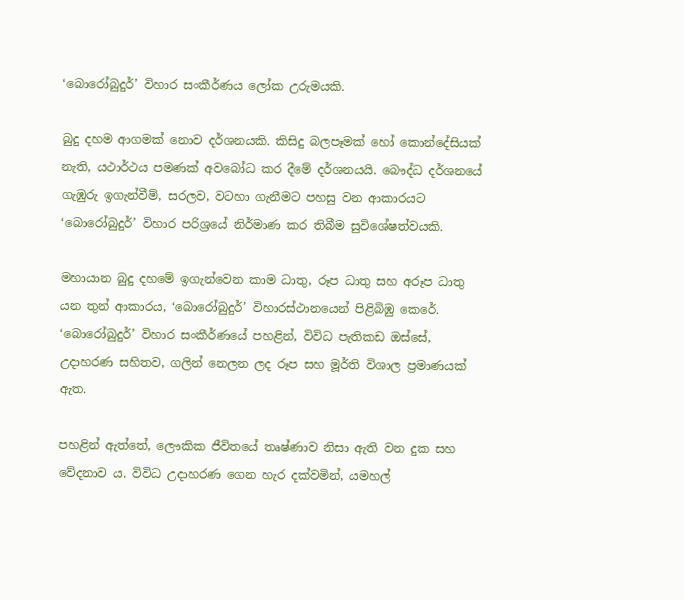‘බොරෝබුදුර්’ විහාර සංකීර්ණය ලෝක උරුමයකි.

බුදු දහම ආගමක් නොව දර්ශනයකි. කිසිදු බලපෑමක් හෝ කොන්දේසියක් නැති, යථාර්ථය පමණක් අවබෝධ කර දීමේ දර්ශනයයි. බෞද්ධ දර්ශනයේ ගැඹුරු ඉගැන්වීම්, සරලව, වටහා ගැනීමට පහසු වන ආකාරයට ‘බොරෝබුදුර්’ විහාර පරිශ්‍රයේ නිර්මාණ කර තිබීම සුවිශේෂත්වයකි.

මහායාන බුදු දහමේ ඉගැන්වෙන කාම ධාතු, රූප ධාතු සහ අරූප ධාතු යන තුන් ආකාරය, ‘බොරෝබුදුර්’ විහාරස්ථානයෙන් පිළිබිඹු කෙරේ. ‘බොරෝබුදුර්’ විහාර සංකීර්ණයේ පහළින්, විවිධ පැතිකඩ ඔස්සේ, උදාහරණ සහිතව, ගලින් නෙලන ලද රූප සහ මූර්ති විශාල ප්‍රමාණයක් ඇත.

පහළින් ඇත්තේ, ලෞකික ජීවිතයේ තෘෂ්ණාව නිසා ඇති වන දුක සහ වේදනාව ය. විවිධ උදාහරණ ගෙන හැර දක්වමින්, යමහල්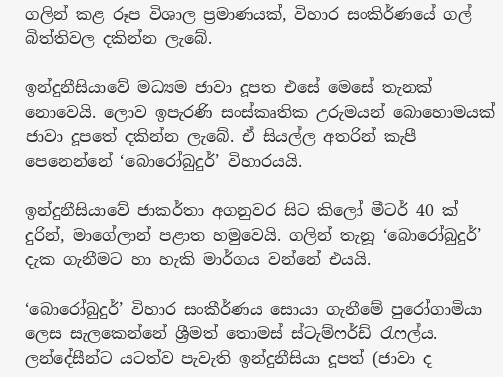ගලින් කළ රූප විශාල ප්‍රමාණයක්, විහාර සංකිර්ණයේ ගල් බිත්තිවල දකින්න ලැබේ.

ඉන්දුනීසියාවේ මධ්‍යම ජාවා දූපත එසේ මෙසේ තැනක් නොවෙයි. ලොව ඉපැරණි සංස්කෘතික උරුමයන් බොහොමයක් ජාවා දූපතේ දකින්න ලැබේ. ඒ සියල්ල අතරින් කැපී පෙනෙන්නේ ‘බොරෝබුදුර්’ විහාරයයි.

ඉන්දුනීසියාවේ ජාකර්තා අගනුවර සිට කිලෝ මීටර් 40 ක් දුරින්, මාගේලාන් පළාත හමුවෙයි. ගලින් තැනූ ‘බොරෝබුදුර්’ දැක ගැනීමට හා හැකි මාර්ගය වන්නේ එයයි‍.

‘බොරෝබුදුර්’ විහාර සංකීර්ණය සොයා ගැනීමේ පුරෝගාමියා ලෙස සැලකෙන්නේ ශ්‍රීමත් තොමස් ස්ටැම්ෆර්ඩ් රැෆල්ය. ලන්දේසීන්ට යටත්ව පැවැති ඉන්දුනීසියා දූපත් (ජාවා ද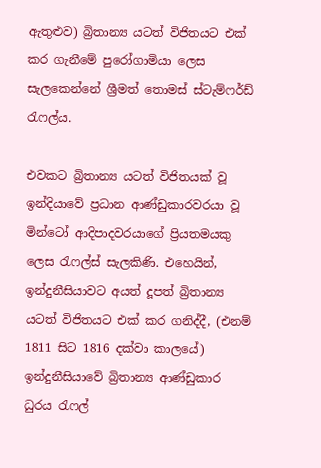ඇතුළුව) බ්‍රිතාන්‍ය යටත් විජිතයට එක් කර ගැනීමේ පුරෝගාමියා ලෙස සැලකෙන්නේ ශ්‍රීමත් තොමස් ස්ටැම්ෆර්ඩ් රැෆල්ය.

එවකට බ්‍රිතාන්‍ය යටත් විජිතයක් වූ ඉන්දියාවේ ප්‍රධාන ආණ්ඩුකාරවරයා වූ මින්ටෝ ආදිපාදවරයාගේ ප්‍රියතමයකු ලෙස රැෆල්ස් සැලකිණි. එහෙයින්, ඉන්දුනීසියාවට අයත් දූපත් බ්‍රිතාන්‍ය යටත් විජිතයට එක් කර ගනිද්දී, (එනම් 1811 සිට 1816 දක්වා කාලයේ) ඉන්දුනීසියාවේ බ්‍රිතාන්‍ය ආණ්ඩුකාර ධුරය රැෆල්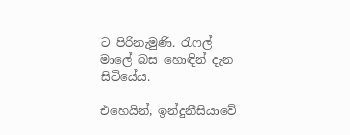ට පිරිනැමුණි. රැෆල් මාලේ බස හොඳින් දැන සිටියේය.

එහෙයින්, ඉන්දුනීසියාවේ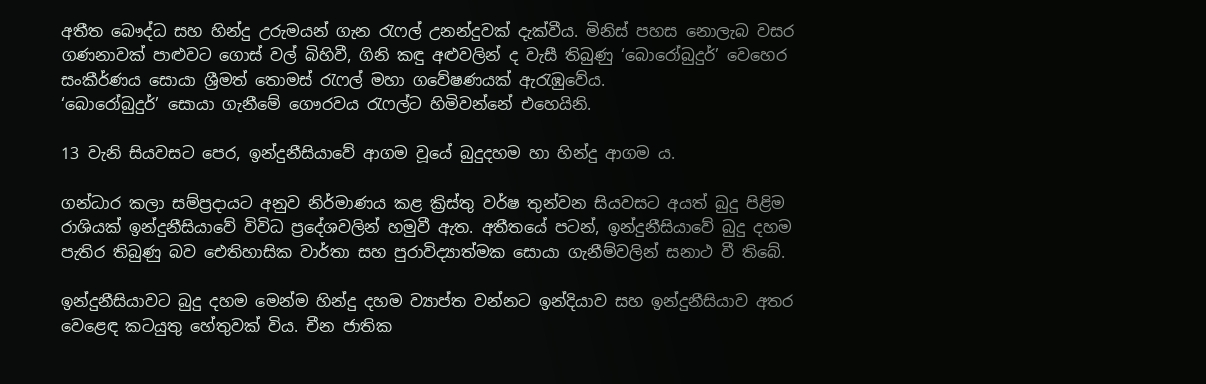අතීත බෞද්ධ සහ හින්දු උරුමයන් ගැන රැෆල් උනන්දුවක් දැක්වීය. මිනිස් පහස නොලැබ වසර ගණනාවක් පාළුවට ගොස් වල් බිහිවී, ගිනි කඳු අළුවලින් ද වැසී තිබුණු ‘බොරෝබුදුර්’ වෙහෙර සංකීර්ණය සොයා ශ්‍රීමත් තොමස් රැෆල් මහා ගවේෂණයක් ඇරැඹුවේය.
‘බොරෝබුදුර්’ සොයා ගැනීමේ ගෞරවය රැෆල්ට හිමිවන්නේ එහෙයිනි.

13 වැනි සියවසට පෙර, ඉන්දුනීසියාවේ ආගම වූයේ බුදුදහම හා හින්දු ආගම ය.

ගන්ධාර කලා සම්ප්‍රදායට අනුව නිර්මාණය කළ ක්‍රිස්තු වර්ෂ තුන්වන සියවසට අයත් බුදු පිළිම රාශියක් ඉන්දුනීසියාවේ විවිධ ප්‍රදේශවලින් හමුවී ඇත. අතීතයේ පටන්, ඉන්දුනීසියාවේ බුදු දහම පැතිර තිබුණු බව ඓතිහාසික වාර්තා සහ පුරාවිද්‍යාත්මක සොයා ගැනීම්වලින් සනාථ වී තිබේ.

ඉන්දුනීසියාවට බුදු දහම මෙන්ම හින්දු දහම ව්‍යාප්ත වන්නට ඉන්දියාව සහ ඉන්දුනීසියාව අතර වෙළෙඳ කටයුතු හේතුවක් විය. චීන ජාතික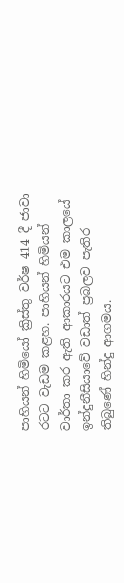පාහියන් හිමියෝ ක්‍රිස්තු වර්ෂ 414 දී ජාවා රටට වැඩම කළහ. පාහියන් හිමියන් වාර්තා කර ඇති ආකාරයට එම කාලයේ ඉන්දුනීසියාවේ වඩාත් ප්‍රබලව පැතිර තිබුණේ හින්දු ආගමය.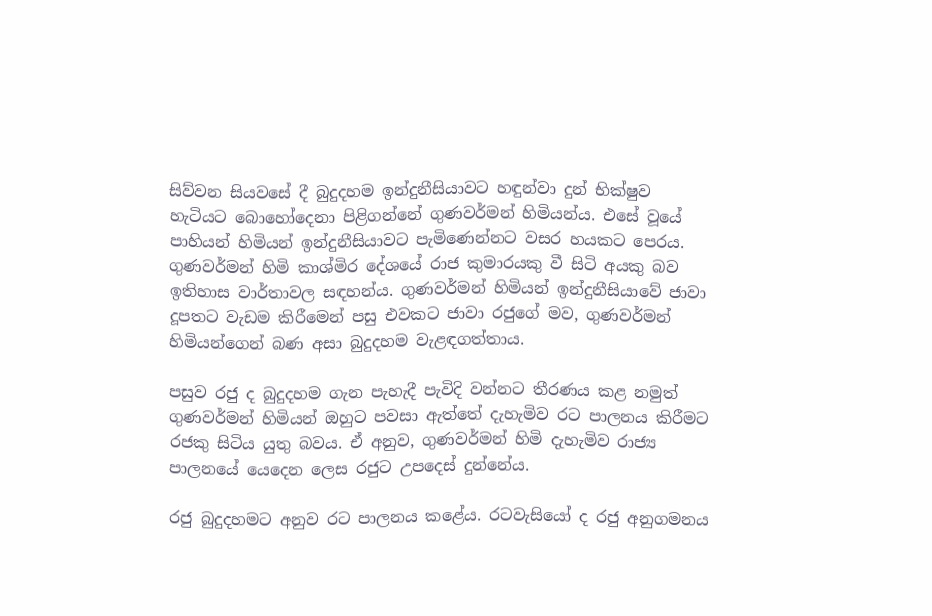සිව්වන සියවසේ දී බුදුදහම ඉන්දුනීසියාවට හඳුන්වා දුන් භික්ෂුව හැටියට බොහෝදෙනා පිළිගන්නේ ගුණවර්මන් හිමියන්ය. එසේ වූයේ පාහියන් හිමියන් ඉන්දුනීසියාවට පැමිණෙන්නට වසර හයකට පෙරය. ගුණවර්මන් හිමි කාශ්මිර දේශයේ රාජ කුමාරයකු වී සිටි අයකු බව ඉතිහාස වාර්තාවල සඳහන්ය. ගුණවර්මන් හිමියන් ඉන්දුනීසියාවේ ජාවා දූපතට වැඩම කිරීමෙන් පසු එවකට ජාවා රජුගේ මව, ගුණවර්මන් හිමියන්ගෙන් බණ අසා බුදුදහම වැළඳගත්තාය.

පසුව රජු ද බුදුදහම ගැන පැහැදී පැවිදි වන්නට තීරණය කළ නමුත් ගුණවර්මන් හිමියන් ඔහුට පවසා ඇත්තේ දැහැමිව රට පාලනය කිරීමට රජකු සිටිය යුතු බවය. ඒ අනුව, ගුණවර්මන් හිමි දැහැමිව රාජ්‍ය පාලනයේ යෙදෙන ලෙස රජුට උපදෙස් දුන්නේය.

රජු බුදුදහමට අනුව රට පාලනය කළේය. රටවැසියෝ ද රජු අනුගමනය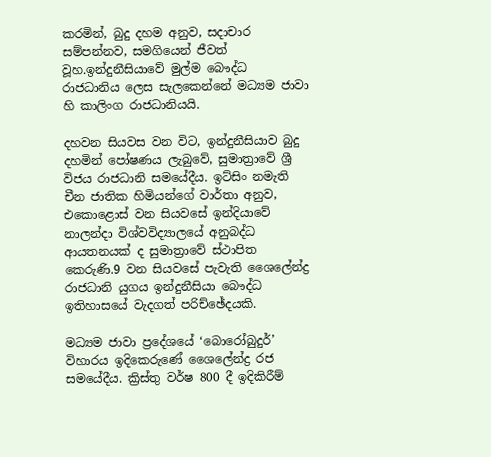කරමින්, බුදු දහම අනුව, සදාචාර සම්පන්නව, සමගියෙන් ජීවත් වූහ.ඉන්දුනීසියාවේ මුල්ම බෞද්ධ රාජධානිය ලෙස සැලකෙන්නේ මධ්‍යම ජාවා හි කාලිංග රාජධානියයි.

දහවන සියවස වන විට, ඉන්දුනීසියාව බුදු දහමින් පෝෂණය ලැබුවේ, සුමාත්‍රාවේ ශ්‍රී විජය රාජධානි සමයේදීය. ඉට්සිං නමැති චීන ජාතික හිමියන්ගේ වාර්තා අනුව, එකොළොස් වන සියවසේ ඉන්දියාවේ නාලන්දා විශ්වවිද්‍යාලයේ අනුබද්ධ ආයතනයක් ද සුමාත්‍රාවේ ස්ථාපිත කෙරුණි.9 වන සියවසේ පැවැති ශෛලේන්ද්‍ර රාජධානි යුගය ඉන්දුනීසියා බෞද්ධ ඉතිහාසයේ වැදගත් පරිච්ඡේදයකි.

මධ්‍යම ජාවා ප්‍රදේශයේ ‘බොරෝබුදුර්’ විහාරය ඉදිකෙරුණේ ශෛලේන්ද්‍ර රජ සමයේදීය. ක්‍රිස්තු වර්ෂ 800 දී ඉදිකිරීම්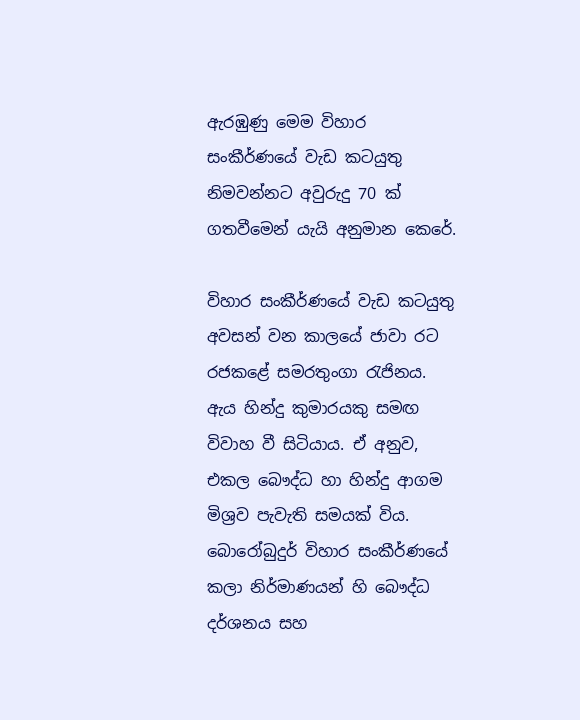ඇරඹුණු මෙම විහාර සංකීර්ණයේ වැඩ කටයුතු නිමවන්නට අවුරුදු 70 ක් ගතවීමෙන් යැයි අනුමාන කෙරේ.

විහාර සංකීර්ණයේ වැඩ කටයුතු අවසන් වන කාලයේ ජාවා රට රජකළේ සමරතුංගා රැජිනය. ඇය හින්දු කුමාරයකු සමඟ විවාහ වී සිටියාය. ඒ අනුව, එකල බෞද්ධ හා හින්දු ආගම මිශ්‍රව පැවැති සමයක් විය. බොරෝබුදුර් විහාර සංකීර්ණයේ කලා නිර්මාණයන් හි බෞද්ධ දර්ශනය සහ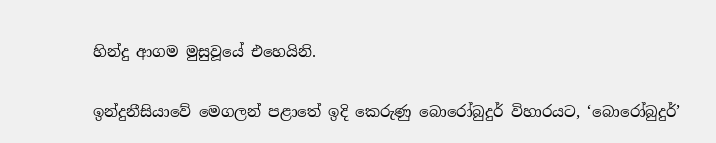හින්දු ආගම මුසුවූයේ එහෙයිනි.

ඉන්දුනීසියාවේ මෙගලන් පළාතේ ඉදි කෙරුණු බොරෝබුදුර් විහාරයට, ‘බොරෝබුදුර්’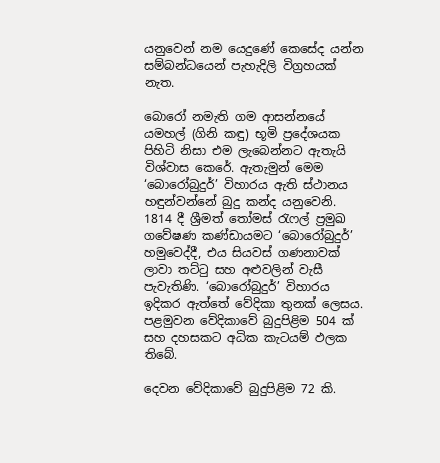යනුවෙන් නම යෙදුණේ කෙසේද යන්න සම්බන්ධයෙන් පැහැදිලි විග්‍රහයක් නැත.

බොරෝ නමැති ගම ආසන්නයේ යමහල් (ගිනි කඳු) භූමි ප්‍රදේශයක පිහිටි නිසා එම ලැබෙන්නට ඇතැයි විශ්වාස කෙරේ. ඇතැමුන් මෙම ‘බොරෝබුදුර්’ විහාරය ඇති ස්ථානය හඳුන්වන්නේ බුදු කන්ද යනුවෙනි.
1814 දී ශ්‍රීමත් තෝමස් රැෆල් ප්‍රමුඛ ගවේෂණ කණ්ඩායමට ‘බොරෝබුදුර්’ හමුවෙද්දී, එය සියවස් ගණනාවක් ලාවා තට්ටු සහ අළුවලින් වැසී පැවැතිණි. ‘බොරෝබුදුර්’ විහාරය ඉදිකර ඇත්තේ වේදිකා තුනක් ලෙසය. පළමුවන වේදිකාවේ බුදුපිළිම 504 ක් සහ දහසකට අධික කැටයම් ඵලක තිබේ.

දෙවන වේදිකාවේ බුදුපිළිම 72 කි.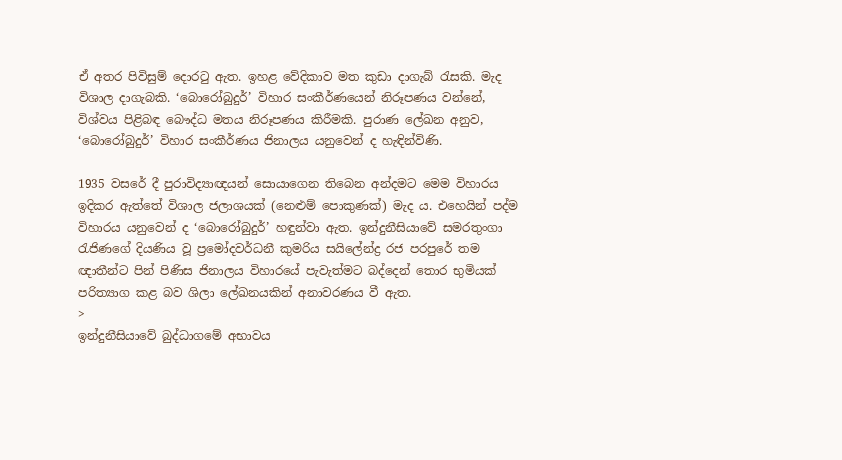ඒ අතර පිවිසුම් දොරටු ඇත. ඉහළ වේදිකාව මත කුඩා දාගැබ් රැසකි. මැද විශාල දාගැබකි. ‘බොරෝබුදුර්’ විහාර සංකීර්ණයෙන් නිරූපණය වන්නේ, විශ්වය පිළිබඳ බෞද්ධ මතය නිරූපණය කිරීමකි. පුරාණ ලේඛන අනුව, ‘බොරෝබුදුර්’ විහාර සංකීර්ණය ජිනාලය යනුවෙන් ද හැඳින්විණි.

1935 වසරේ දී පුරාවිද්‍යාඥයන් සොයාගෙන තිබෙන අන්දමට මෙම විහාරය ඉදිකර ඇත්තේ විශාල ජලාශයක් (නෙළුම් පොකුණක්) මැද ය. එහෙයින් පද්ම විහාරය යනුවෙන් ද ‘බොරෝබුදුර්’ හඳුන්වා ඇත. ඉන්දුනීසියාවේ සමරතුංගා රැජිණගේ දියණිය වූ ප්‍රමෝදවර්ධනී කුමරිය සයිලේන්ද්‍ර රජ පරපුරේ තම ඥාතීන්ට පින් පිණිස ජිනාලය විහාරයේ පැවැත්මට බද්දෙන් තොර භුමියක් පරිත්‍යාග කළ බව ශිලා ලේඛනයකින් අනාවරණය වී ඇත.
>
ඉන්දුනීසියාවේ බුද්ධාගමේ අභාවය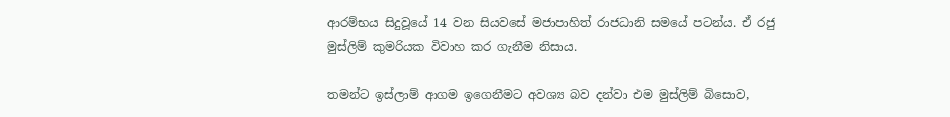ආරම්භය සිදුවූයේ 14 වන සියවසේ මජාපාහිත් රාජධානි සමයේ පටන්ය. ඒ රජු මුස්ලිම් කුමරියක විවාහ කර ගැනීම නිසාය.

තමන්ට ඉස්ලාම් ආගම ඉගෙනීමට අවශ්‍ය බව දන්වා එම මුස්ලිම් බිසොව,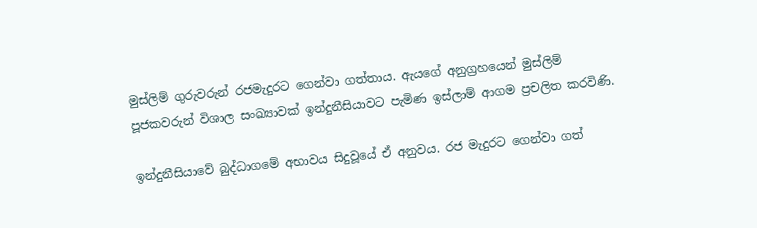මුස්ලිම් ගුරුවරුන් රජමැදුරට ගෙන්වා ගත්තාය. ඇයගේ අනුග්‍රහයෙන් මුස්ලිම් පූජකවරුන් විශාල සංඛ්‍යාවක් ඉන්දුනීසියාවට පැමිණ ඉස්ලාම් ආගම ප්‍රචලිත කරවිණි.

ඉන්දුනීසියාවේ බුද්ධාගමේ අභාවය සිදුවූයේ ඒ අනුවය. රජ මැදුරට ගෙන්වා ගත්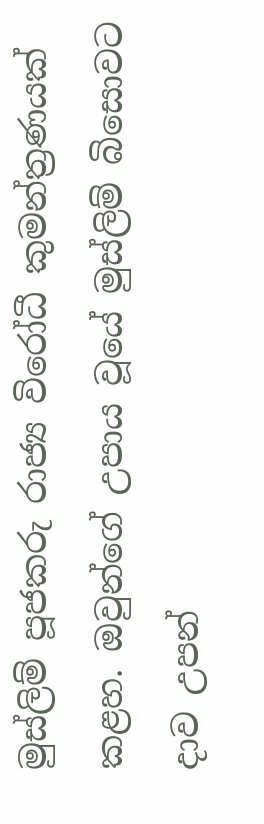මුස්ලිම් පූජකරු රාජ්‍ය විරෝධී කුමන්ත්‍රණයක් කළහ. ඔවුන්ගේ උපාය වූයේ මුස්ලිම් බිසොවට දාව උපන්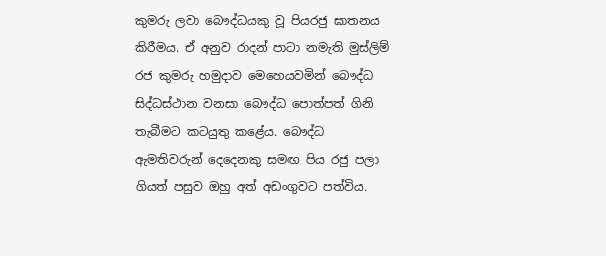කුමරු ලවා බෞද්ධයකු වූ පියරජු ඝාතනය කිරීමය. ඒ අනුව රාදන් පාටා නමැති මුස්ලිම් රජ කුමරු හමුදාව මෙහෙයවමින් බෞද්ධ සිද්ධස්ථාන වනසා බෞද්ධ පොත්පත් ගිනි තැබීමට කටයුතු කළේය. බෞද්ධ ඇමතිවරුන් දෙදෙනකු සමඟ පිය රජු පලා ගියත් පසුව ඔහු අත් අඩංගුවට පත්විය.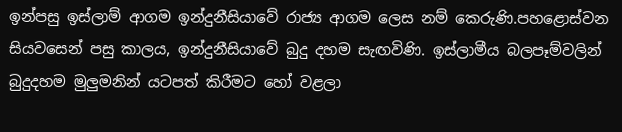ඉන්පසු ඉස්ලාම් ආගම ඉන්දුනීසියාවේ රාජ්‍ය ආගම ලෙස නම් කෙරුණි.පහළොස්වන සියවසෙන් පසු කාලය, ඉන්දුනීසියාවේ බුදු දහම සැඟවිණි. ඉස්ලාමීය බලපෑම්වලින් බුදුදහම මුලුමනින් යටපත් කිරීමට හෝ වළලා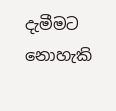දැමීමට නොහැකි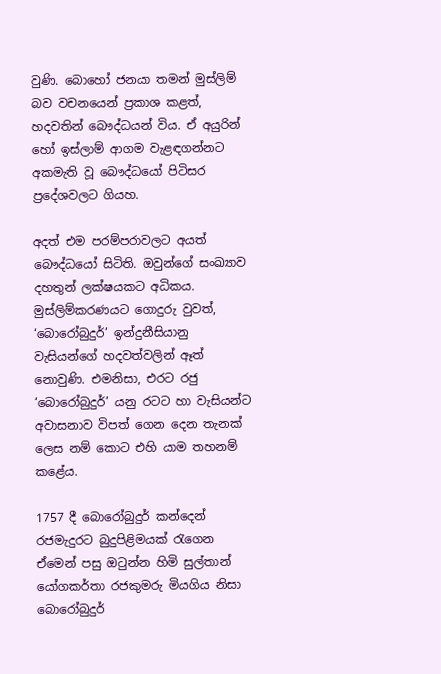වුණි. බොහෝ ජනයා තමන් මුස්ලිම් බව වචනයෙන් ප්‍රකාශ කළත්, හදවතින් බෞද්ධයන් විය. ඒ අයුරින් හෝ ඉස්ලාම් ආගම වැළඳගන්නට අකමැති වූ බෞද්ධයෝ පිටිසර ප්‍රදේශවලට ගියහ.

අදත් එම පරම්පරාවලට අයත් බෞද්ධයෝ සිටිති. ඔවුන්ගේ සංඛ්‍යාව දහතුන් ලක්ෂයකට අධිකය. මුස්ලිම්කරණයට ගොදුරු වුවත්, ‘බොරෝබුදුර්’ ඉන්දුනීසියානු වැසියන්ගේ හදවත්වලින් ඈත් නොවුණි. එමනිසා, එරට රජු ‘බොරෝබුදුර්’ යනු රටට හා වැසියන්ට අවාසනාව විපත් ගෙන දෙන තැනක් ලෙස නම් කොට එහි යාම තහනම් කළේය.

1757 දී බොරෝබුදුර් කන්දෙන් රජමැදුරට බුදුපිළිමයක් රැගෙන ඒමෙන් පසු ඔටුන්න හිමි සුල්තාන් යෝගකර්තා රජකුමරු මියගිය නිසා බොරෝබුදුර්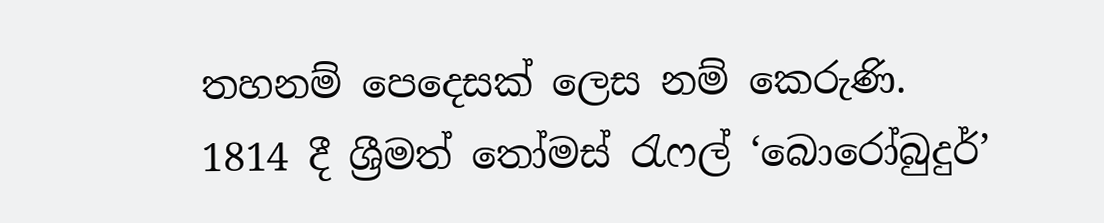තහනම් පෙදෙසක් ලෙස නම් කෙරුණි. 1814 දී ශ්‍රීමත් තෝමස් රැෆල් ‘බොරෝබුදුර්’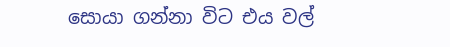සොයා ගන්නා විට එය වල්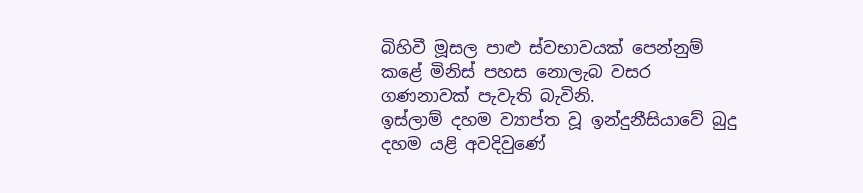බිහිවී මූසල පාළු ස්වභාවයක් පෙන්නුම් කළේ මිනිස් පහස නොලැබ වසර ගණනාවක් පැවැති බැවිනි.
ඉස්ලාම් දහම ව්‍යාප්ත වූ ඉන්දුනීසියාවේ බුදු දහම යළි අවදිවුණේ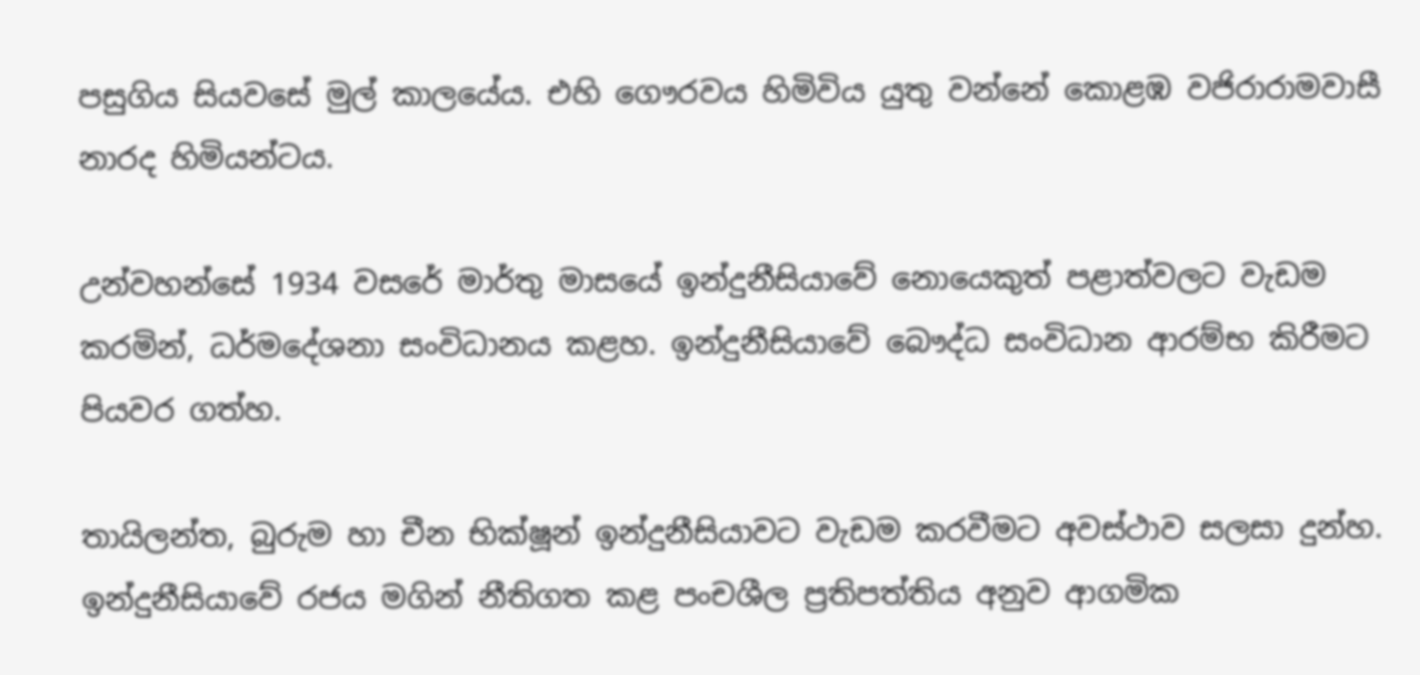පසුගිය සියවසේ මුල් කාලයේය. එහි ගෞරවය හිමිවිය යුතු වන්නේ කොළඹ වජිරාරාමවාසී නාරද හිමියන්ටය.

උන්වහන්සේ 1934 වසරේ මාර්තු මාසයේ ඉන්දුනීසියාවේ නොයෙකුත් පළාත්වලට වැඩම කරමින්, ධර්මදේශනා සංවිධානය කළහ. ඉන්දුනීසියාවේ බෞද්ධ සංවිධාන ආරම්භ කිරීමට පියවර ගත්හ.

තායිලන්ත, බුරුම හා චීන භික්ෂූන් ඉන්දුනීසියාවට වැඩම කරවීමට අවස්ථාව සලසා දුන්හ. ඉන්දුනීසියාවේ රජය මගින් නීතිගත කළ පංචශීල ප්‍රතිපත්තිය අනුව ආගමික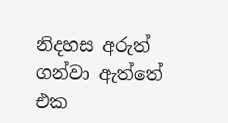නිදහස අරුත් ගන්වා ඇත්තේ එක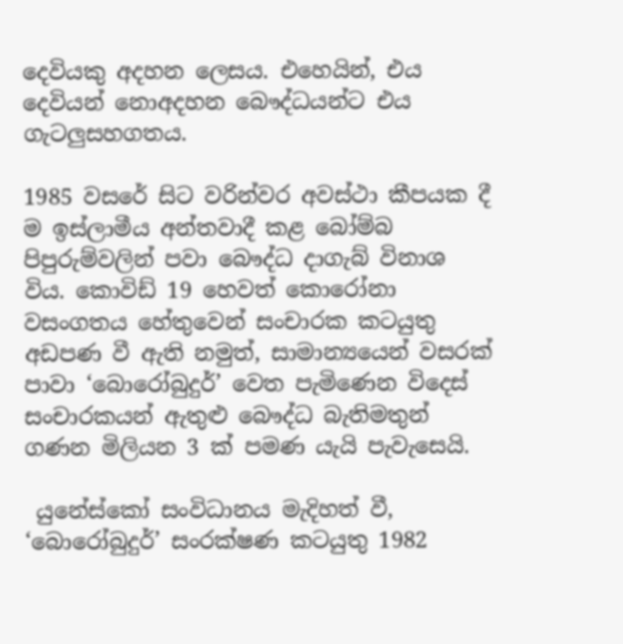දෙවියකු අදහන ලෙසය. එහෙයින්, එය දෙවියන් නොඅදහන බෞද්ධයන්ට එය ගැටලුසහගතය.

1985 වසරේ සිට වරින්වර අවස්ථා කීපයක දී ම ඉස්ලාමීය අන්තවාදී කළ බෝම්බ පිපුරුම්වලින් පවා බෞද්ධ දාගැබ් විනාශ විය. කොවිඩ් 19 හෙවත් කොරෝනා වසංගතය හේතුවෙන් සංචාරක කටයුතු අඩපණ වී ඇති නමුත්, සාමාන්‍යයෙන් වසරක් පාවා ‘බොරෝබුදුර්’ වෙත පැමිණෙන විදෙස් සංචාරකයන් ඇතුළු බෞද්ධ බැතිමතුන් ගණන මිලියන 3 ක් පමණ යැයි පැවැසෙයි.

 යුනේස්කෝ සංවිධානය මැදිහත් වී, ‘බොරෝබුදුර්’ සංරක්ෂණ කටයුතු 1982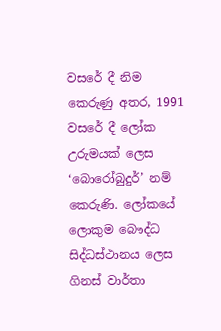වසරේ දී නිම කෙරුණු අතර, 1991 වසරේ දී ලෝක උරුමයක් ලෙස ‘බොරෝබුදුර්’ නම් කෙරුණි. ලෝකයේ ලොකුම බෞද්ධ සිද්ධස්ථානය ලෙස ගිනස් වාර්තා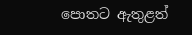පොතට ඇතුළත්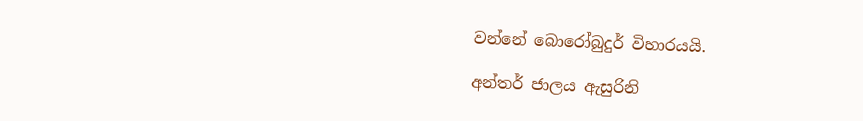වන්නේ බොරෝබුදුර් විහාරයයි.

අන්තර් ජාලය ඇසුරිනි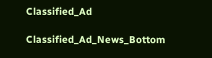Classified_Ad

Classified_Ad_News_Bottom